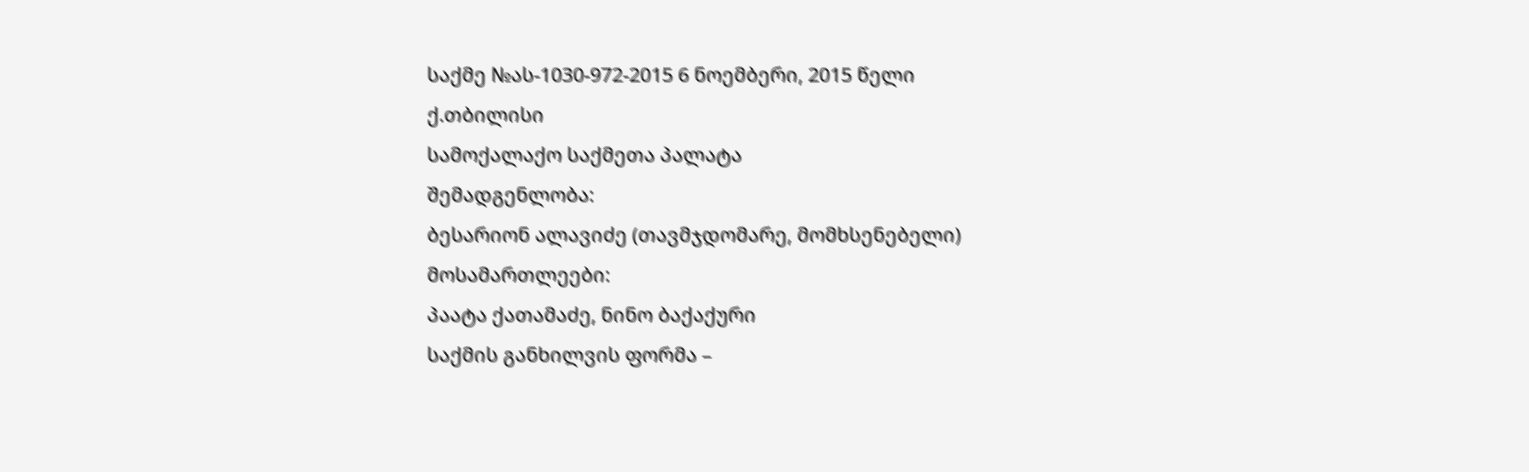საქმე №ას-1030-972-2015 6 ნოემბერი, 2015 წელი
ქ.თბილისი
სამოქალაქო საქმეთა პალატა
შემადგენლობა:
ბესარიონ ალავიძე (თავმჯდომარე, მომხსენებელი)
მოსამართლეები:
პაატა ქათამაძე, ნინო ბაქაქური
საქმის განხილვის ფორმა –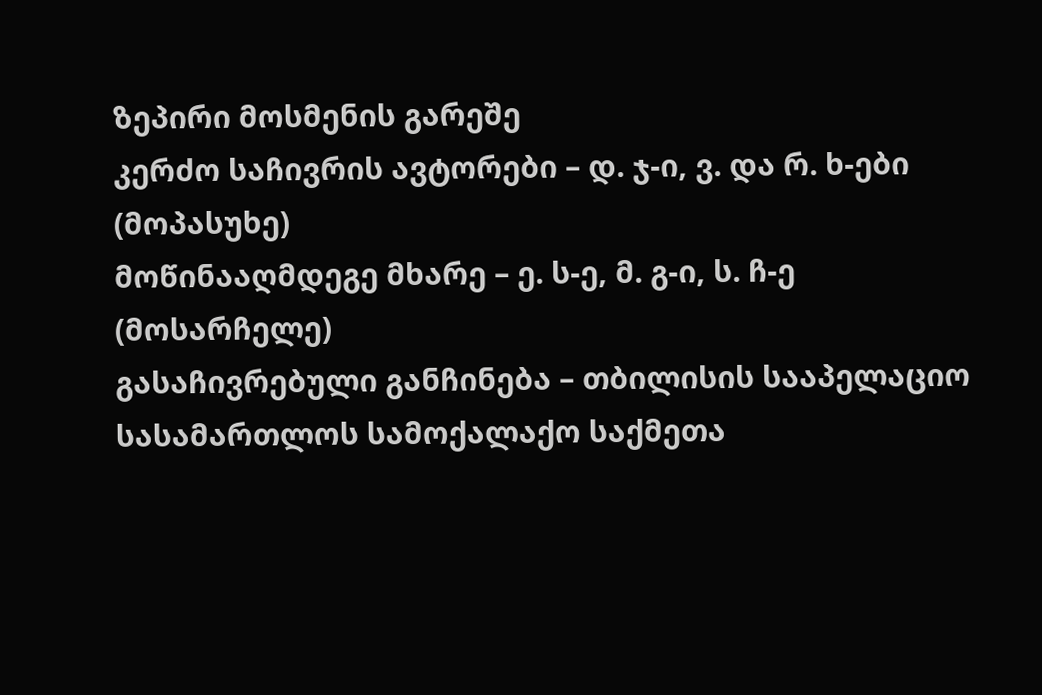ზეპირი მოსმენის გარეშე
კერძო საჩივრის ავტორები – დ. ჯ-ი, ვ. და რ. ხ-ები (მოპასუხე)
მოწინააღმდეგე მხარე – ე. ს-ე, მ. გ-ი, ს. ჩ-ე (მოსარჩელე)
გასაჩივრებული განჩინება – თბილისის სააპელაციო სასამართლოს სამოქალაქო საქმეთა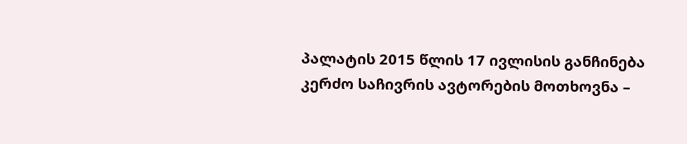პალატის 2015 წლის 17 ივლისის განჩინება
კერძო საჩივრის ავტორების მოთხოვნა –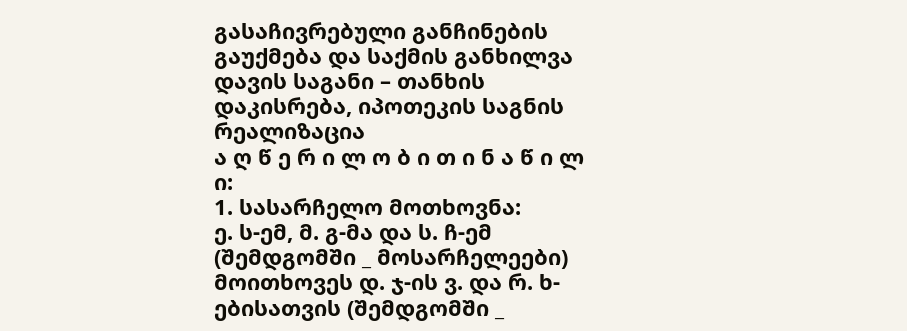გასაჩივრებული განჩინების გაუქმება და საქმის განხილვა
დავის საგანი – თანხის დაკისრება, იპოთეკის საგნის რეალიზაცია
ა ღ წ ე რ ი ლ ო ბ ი თ ი ნ ა წ ი ლ ი:
1. სასარჩელო მოთხოვნა:
ე. ს-ემ, მ. გ-მა და ს. ჩ-ემ (შემდგომში _ მოსარჩელეები) მოითხოვეს დ. ჯ-ის ვ. და რ. ხ-ებისათვის (შემდგომში _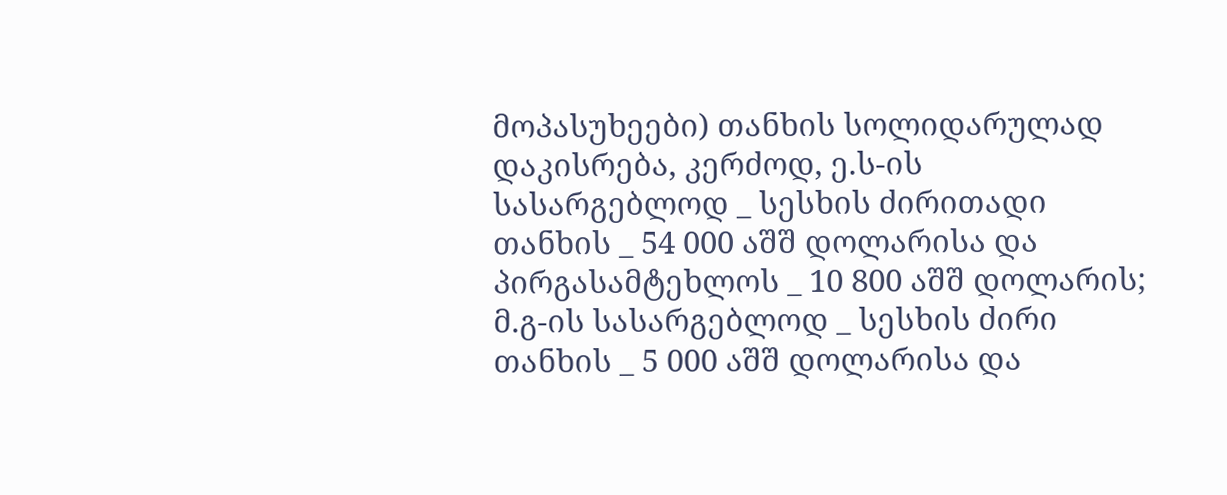მოპასუხეები) თანხის სოლიდარულად დაკისრება, კერძოდ, ე.ს-ის სასარგებლოდ _ სესხის ძირითადი თანხის _ 54 000 აშშ დოლარისა და პირგასამტეხლოს _ 10 800 აშშ დოლარის; მ.გ-ის სასარგებლოდ _ სესხის ძირი თანხის _ 5 000 აშშ დოლარისა და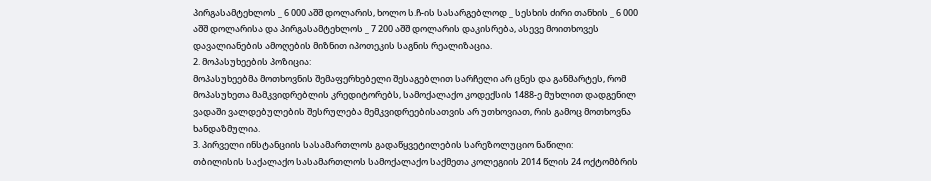პირგასამტეხლოს _ 6 000 აშშ დოლარის, ხოლო ს.ჩ-ის სასარგებლოდ _ სესხის ძირი თანხის _ 6 000 აშშ დოლარისა და პირგასამტეხლოს _ 7 200 აშშ დოლარის დაკისრება, ასევე მოითხოვეს დავალიანების ამოღების მიზნით იპოთეკის საგნის რეალიზაცია.
2. მოპასუხეების პოზიცია:
მოპასუხეებმა მოთხოვნის შემაფერხებელი შესაგებლით სარჩელი არ ცნეს და განმარტეს, რომ მოპასუხეთა მამკვიდრებლის კრედიტორებს, სამოქალაქო კოდექსის 1488-ე მუხლით დადგენილ ვადაში ვალდებულების შესრულება მემკვიდრეებისათვის არ უთხოვიათ, რის გამოც მოთხოვნა ხანდაზმულია.
3. პირველი ინსტანციის სასამართლოს გადაწყვეტილების სარეზოლუციო ნაწილი:
თბილისის საქალაქო სასამართლოს სამოქალაქო საქმეთა კოლეგიის 2014 წლის 24 ოქტომბრის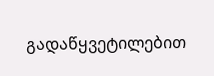გადაწყვეტილებით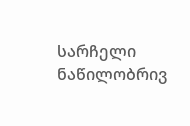სარჩელი ნაწილობრივ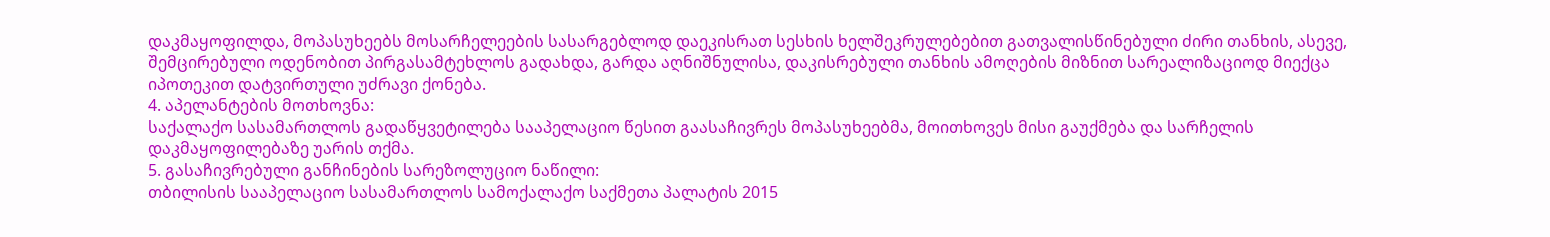დაკმაყოფილდა, მოპასუხეებს მოსარჩელეების სასარგებლოდ დაეკისრათ სესხის ხელშეკრულებებით გათვალისწინებული ძირი თანხის, ასევე, შემცირებული ოდენობით პირგასამტეხლოს გადახდა, გარდა აღნიშნულისა, დაკისრებული თანხის ამოღების მიზნით სარეალიზაციოდ მიექცა იპოთეკით დატვირთული უძრავი ქონება.
4. აპელანტების მოთხოვნა:
საქალაქო სასამართლოს გადაწყვეტილება სააპელაციო წესით გაასაჩივრეს მოპასუხეებმა, მოითხოვეს მისი გაუქმება და სარჩელის დაკმაყოფილებაზე უარის თქმა.
5. გასაჩივრებული განჩინების სარეზოლუციო ნაწილი:
თბილისის სააპელაციო სასამართლოს სამოქალაქო საქმეთა პალატის 2015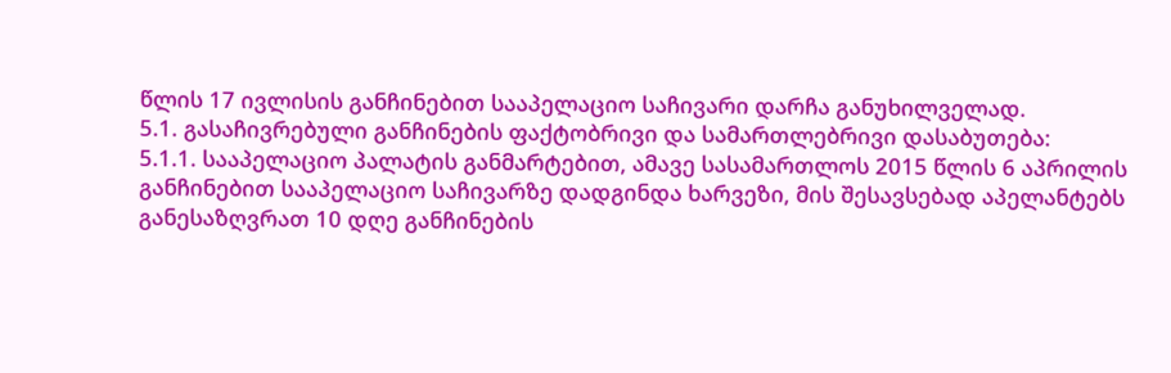წლის 17 ივლისის განჩინებით სააპელაციო საჩივარი დარჩა განუხილველად.
5.1. გასაჩივრებული განჩინების ფაქტობრივი და სამართლებრივი დასაბუთება:
5.1.1. სააპელაციო პალატის განმარტებით, ამავე სასამართლოს 2015 წლის 6 აპრილის განჩინებით სააპელაციო საჩივარზე დადგინდა ხარვეზი, მის შესავსებად აპელანტებს განესაზღვრათ 10 დღე განჩინების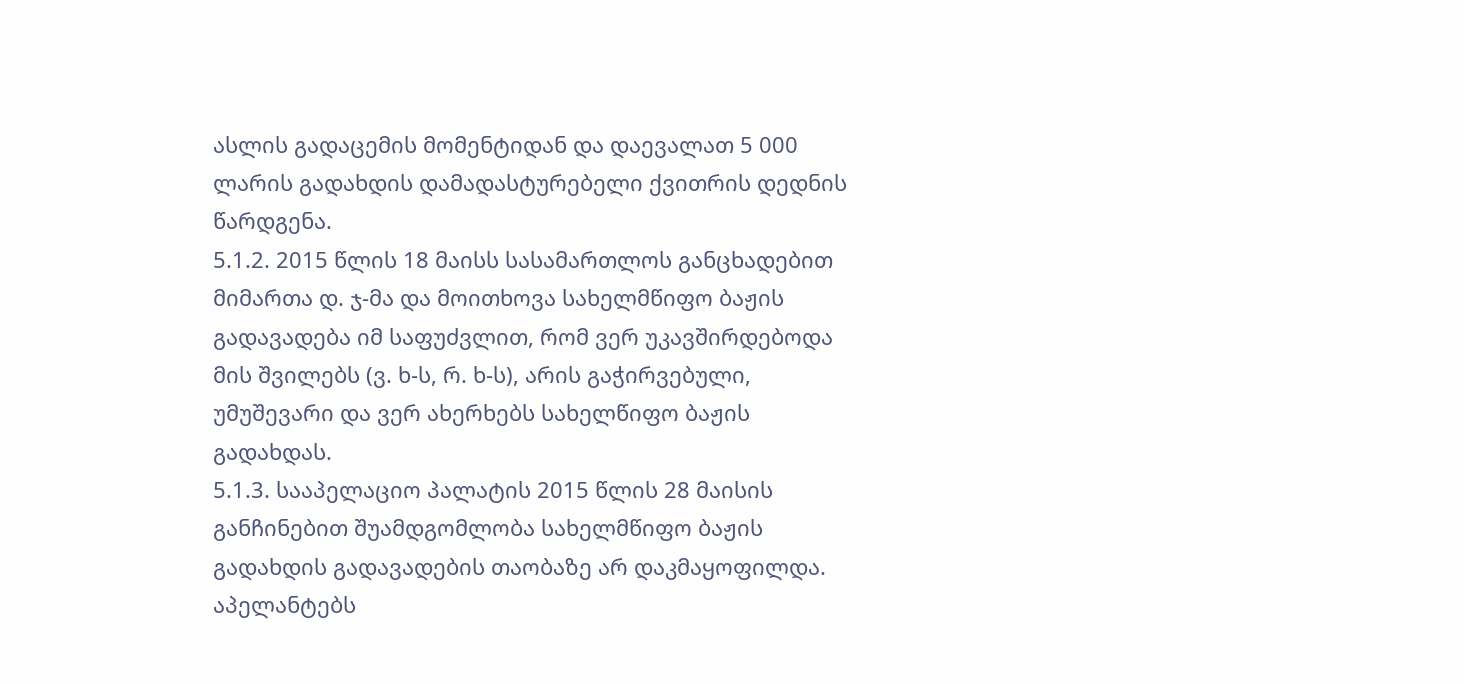ასლის გადაცემის მომენტიდან და დაევალათ 5 000 ლარის გადახდის დამადასტურებელი ქვითრის დედნის წარდგენა.
5.1.2. 2015 წლის 18 მაისს სასამართლოს განცხადებით მიმართა დ. ჯ-მა და მოითხოვა სახელმწიფო ბაჟის გადავადება იმ საფუძვლით, რომ ვერ უკავშირდებოდა მის შვილებს (ვ. ხ-ს, რ. ხ-ს), არის გაჭირვებული, უმუშევარი და ვერ ახერხებს სახელწიფო ბაჟის გადახდას.
5.1.3. სააპელაციო პალატის 2015 წლის 28 მაისის განჩინებით შუამდგომლობა სახელმწიფო ბაჟის გადახდის გადავადების თაობაზე არ დაკმაყოფილდა. აპელანტებს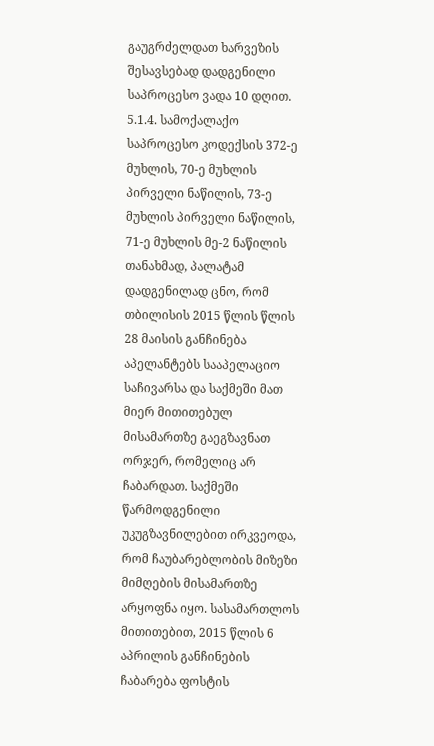გაუგრძელდათ ხარვეზის შესავსებად დადგენილი საპროცესო ვადა 10 დღით.
5.1.4. სამოქალაქო საპროცესო კოდექსის 372-ე მუხლის, 70-ე მუხლის პირველი ნაწილის, 73-ე მუხლის პირველი ნაწილის, 71-ე მუხლის მე-2 ნაწილის თანახმად, პალატამ დადგენილად ცნო, რომ თბილისის 2015 წლის წლის 28 მაისის განჩინება აპელანტებს სააპელაციო საჩივარსა და საქმეში მათ მიერ მითითებულ მისამართზე გაეგზავნათ ორჯერ, რომელიც არ ჩაბარდათ. საქმეში წარმოდგენილი უკუგზავნილებით ირკვეოდა, რომ ჩაუბარებლობის მიზეზი მიმღების მისამართზე არყოფნა იყო. სასამართლოს მითითებით, 2015 წლის 6 აპრილის განჩინების ჩაბარება ფოსტის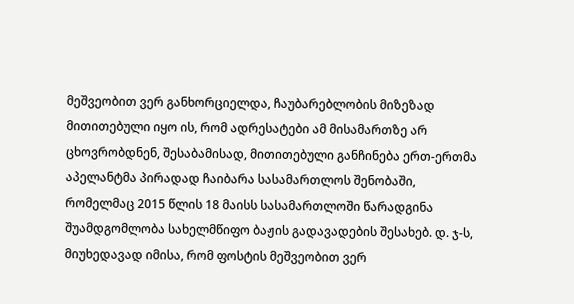მეშვეობით ვერ განხორციელდა, ჩაუბარებლობის მიზეზად მითითებული იყო ის, რომ ადრესატები ამ მისამართზე არ ცხოვრობდნენ, შესაბამისად, მითითებული განჩინება ერთ-ერთმა აპელანტმა პირადად ჩაიბარა სასამართლოს შენობაში, რომელმაც 2015 წლის 18 მაისს სასამართლოში წარადგინა შუამდგომლობა სახელმწიფო ბაჟის გადავადების შესახებ. დ. ჯ-ს, მიუხედავად იმისა, რომ ფოსტის მეშვეობით ვერ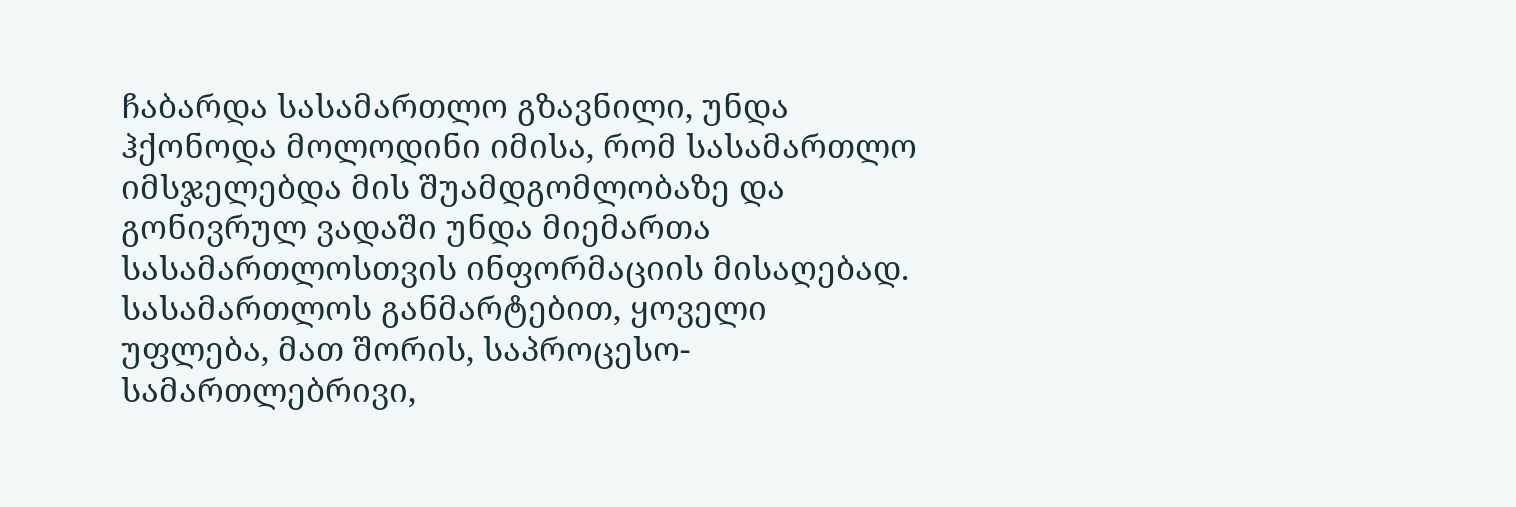ჩაბარდა სასამართლო გზავნილი, უნდა ჰქონოდა მოლოდინი იმისა, რომ სასამართლო იმსჯელებდა მის შუამდგომლობაზე და გონივრულ ვადაში უნდა მიემართა სასამართლოსთვის ინფორმაციის მისაღებად. სასამართლოს განმარტებით, ყოველი უფლება, მათ შორის, საპროცესო-სამართლებრივი,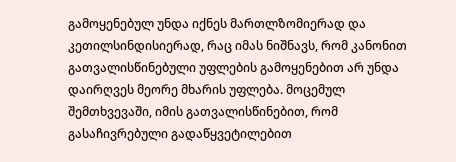გამოყენებულ უნდა იქნეს მართლზომიერად და კეთილსინდისიერად, რაც იმას ნიშნავს, რომ კანონით გათვალისწინებული უფლების გამოყენებით არ უნდა დაირღვეს მეორე მხარის უფლება. მოცემულ შემთხვევაში, იმის გათვალისწინებით, რომ გასაჩივრებული გადაწყვეტილებით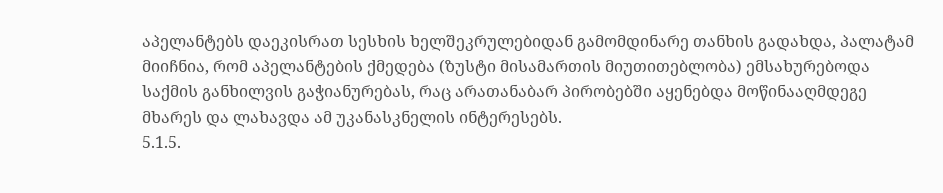აპელანტებს დაეკისრათ სესხის ხელშეკრულებიდან გამომდინარე თანხის გადახდა, პალატამ მიიჩნია, რომ აპელანტების ქმედება (ზუსტი მისამართის მიუთითებლობა) ემსახურებოდა საქმის განხილვის გაჭიანურებას, რაც არათანაბარ პირობებში აყენებდა მოწინააღმდეგე მხარეს და ლახავდა ამ უკანასკნელის ინტერესებს.
5.1.5.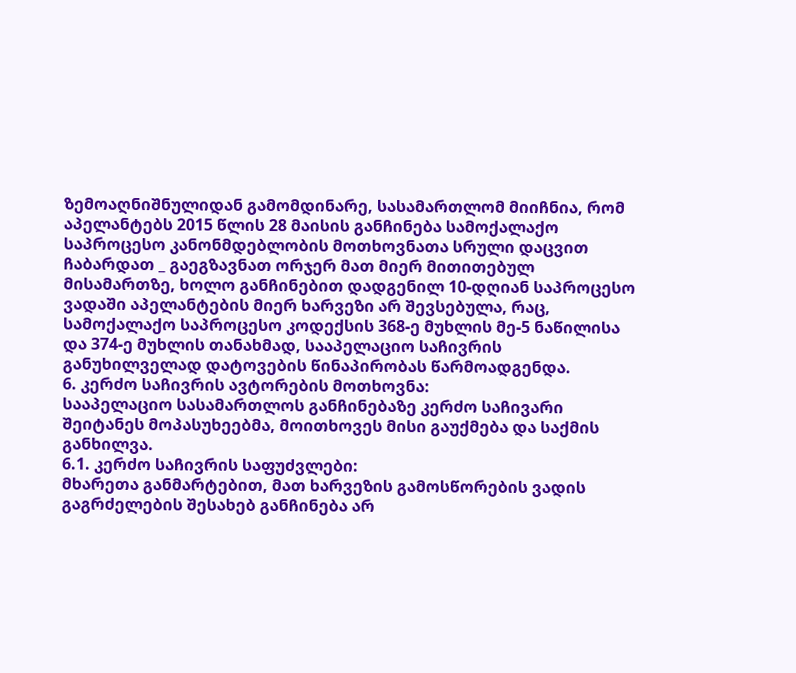ზემოაღნიშნულიდან გამომდინარე, სასამართლომ მიიჩნია, რომ აპელანტებს 2015 წლის 28 მაისის განჩინება სამოქალაქო საპროცესო კანონმდებლობის მოთხოვნათა სრული დაცვით ჩაბარდათ _ გაეგზავნათ ორჯერ მათ მიერ მითითებულ მისამართზე, ხოლო განჩინებით დადგენილ 10-დღიან საპროცესო ვადაში აპელანტების მიერ ხარვეზი არ შევსებულა, რაც, სამოქალაქო საპროცესო კოდექსის 368-ე მუხლის მე-5 ნაწილისა და 374-ე მუხლის თანახმად, სააპელაციო საჩივრის განუხილველად დატოვების წინაპირობას წარმოადგენდა.
6. კერძო საჩივრის ავტორების მოთხოვნა:
სააპელაციო სასამართლოს განჩინებაზე კერძო საჩივარი შეიტანეს მოპასუხეებმა, მოითხოვეს მისი გაუქმება და საქმის განხილვა.
6.1. კერძო საჩივრის საფუძვლები:
მხარეთა განმარტებით, მათ ხარვეზის გამოსწორების ვადის გაგრძელების შესახებ განჩინება არ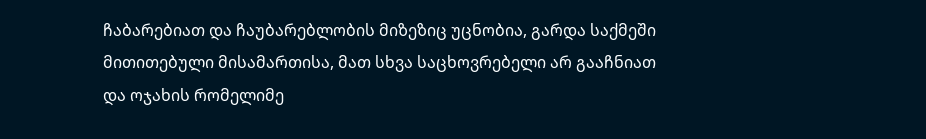ჩაბარებიათ და ჩაუბარებლობის მიზეზიც უცნობია, გარდა საქმეში მითითებული მისამართისა, მათ სხვა საცხოვრებელი არ გააჩნიათ და ოჯახის რომელიმე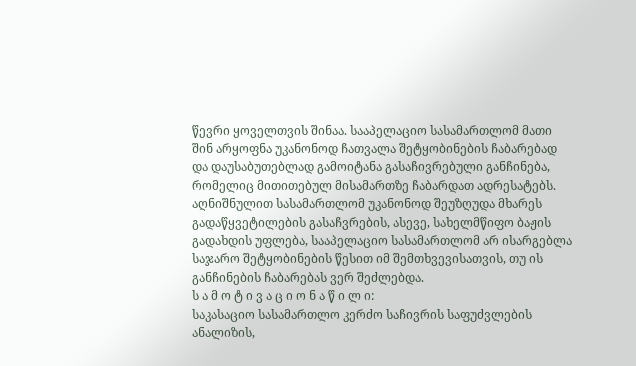წევრი ყოველთვის შინაა. სააპელაციო სასამართლომ მათი შინ არყოფნა უკანონოდ ჩათვალა შეტყობინების ჩაბარებად და დაუსაბუთებლად გამოიტანა გასაჩივრებული განჩინება, რომელიც მითითებულ მისამართზე ჩაბარდათ ადრესატებს. აღნიშნულით სასამართლომ უკანონოდ შეუზღუდა მხარეს გადაწყვეტილების გასაჩვრების, ასევე, სახელმწიფო ბაჟის გადახდის უფლება, სააპელაციო სასამართლომ არ ისარგებლა საჯარო შეტყობინების წესით იმ შემთხვევისათვის, თუ ის განჩინების ჩაბარებას ვერ შეძლებდა.
ს ა მ ო ტ ი ვ ა ც ი ო ნ ა წ ი ლ ი:
საკასაციო სასამართლო კერძო საჩივრის საფუძვლების ანალიზის,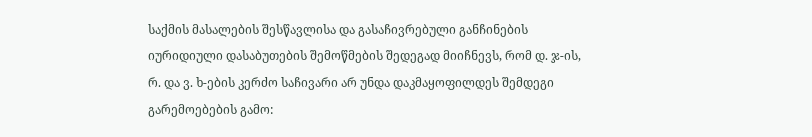საქმის მასალების შესწავლისა და გასაჩივრებული განჩინების იურიდიული დასაბუთების შემოწმების შედეგად მიიჩნევს, რომ დ. ჯ-ის, რ. და ვ. ხ-ების კერძო საჩივარი არ უნდა დაკმაყოფილდეს შემდეგი გარემოებების გამო: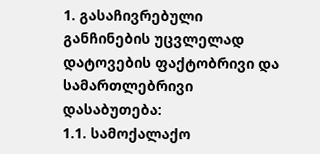1. გასაჩივრებული განჩინების უცვლელად დატოვების ფაქტობრივი და სამართლებრივი დასაბუთება:
1.1. სამოქალაქო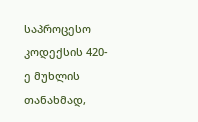საპროცესო კოდექსის 420-ე მუხლის თანახმად,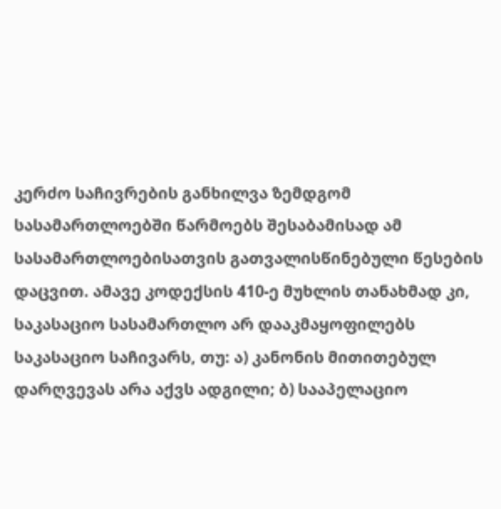კერძო საჩივრების განხილვა ზემდგომ სასამართლოებში წარმოებს შესაბამისად ამ სასამართლოებისათვის გათვალისწინებული წესების დაცვით. ამავე კოდექსის 410-ე მუხლის თანახმად კი, საკასაციო სასამართლო არ დააკმაყოფილებს საკასაციო საჩივარს, თუ: ა) კანონის მითითებულ დარღვევას არა აქვს ადგილი; ბ) სააპელაციო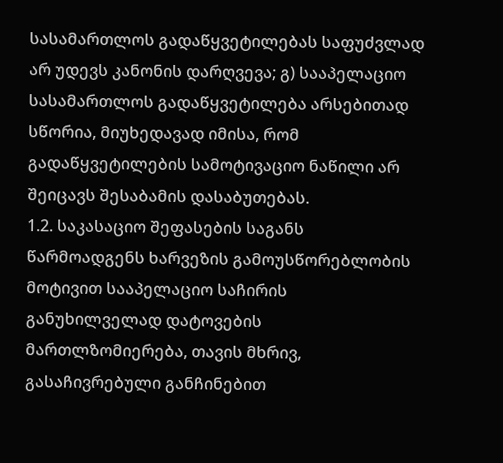სასამართლოს გადაწყვეტილებას საფუძვლად არ უდევს კანონის დარღვევა; გ) სააპელაციო სასამართლოს გადაწყვეტილება არსებითად სწორია, მიუხედავად იმისა, რომ გადაწყვეტილების სამოტივაციო ნაწილი არ შეიცავს შესაბამის დასაბუთებას.
1.2. საკასაციო შეფასების საგანს წარმოადგენს ხარვეზის გამოუსწორებლობის მოტივით სააპელაციო საჩირის განუხილველად დატოვების მართლზომიერება, თავის მხრივ, გასაჩივრებული განჩინებით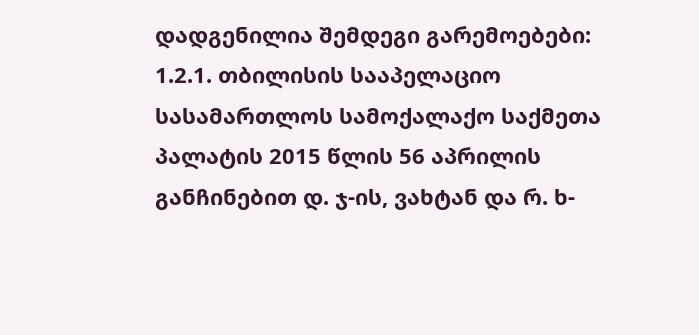დადგენილია შემდეგი გარემოებები:
1.2.1. თბილისის სააპელაციო სასამართლოს სამოქალაქო საქმეთა პალატის 2015 წლის 56 აპრილის განჩინებით დ. ჯ-ის, ვახტან და რ. ხ-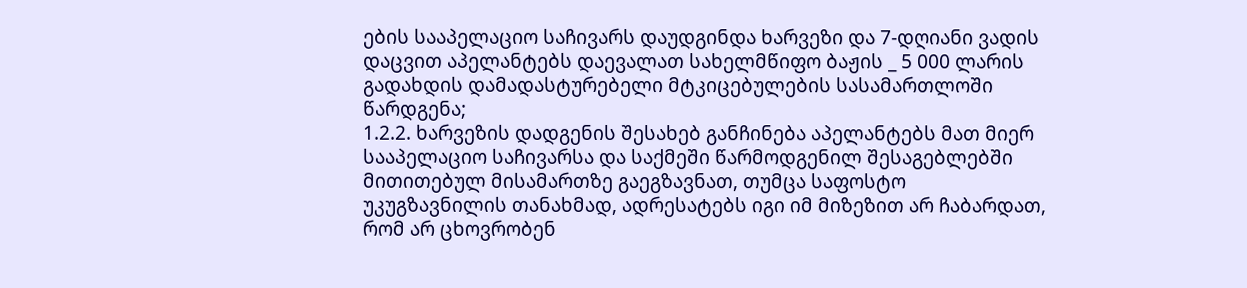ების სააპელაციო საჩივარს დაუდგინდა ხარვეზი და 7-დღიანი ვადის დაცვით აპელანტებს დაევალათ სახელმწიფო ბაჟის _ 5 000 ლარის გადახდის დამადასტურებელი მტკიცებულების სასამართლოში წარდგენა;
1.2.2. ხარვეზის დადგენის შესახებ განჩინება აპელანტებს მათ მიერ სააპელაციო საჩივარსა და საქმეში წარმოდგენილ შესაგებლებში მითითებულ მისამართზე გაეგზავნათ, თუმცა საფოსტო უკუგზავნილის თანახმად, ადრესატებს იგი იმ მიზეზით არ ჩაბარდათ, რომ არ ცხოვრობენ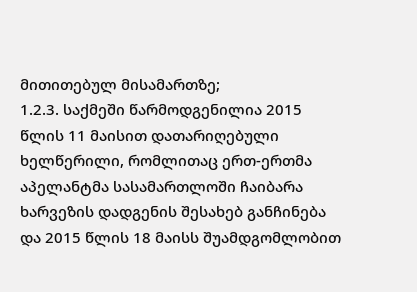მითითებულ მისამართზე;
1.2.3. საქმეში წარმოდგენილია 2015 წლის 11 მაისით დათარიღებული ხელწერილი, რომლითაც ერთ-ერთმა აპელანტმა სასამართლოში ჩაიბარა ხარვეზის დადგენის შესახებ განჩინება და 2015 წლის 18 მაისს შუამდგომლობით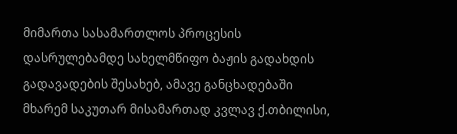მიმართა სასამართლოს პროცესის დასრულებამდე სახელმწიფო ბაჟის გადახდის გადავადების შესახებ, ამავე განცხადებაში მხარემ საკუთარ მისამართად კვლავ ქ.თბილისი,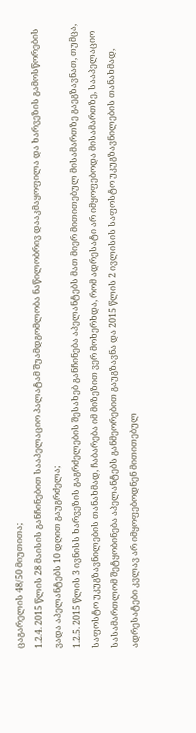ცაგარელის 48/50 მიუთითა;
1.2.4. 2015 წლის 28 მაისის განჩინებით სააპელაციო პალატამ შუამდგომლობა ნაწილობრივ დააკმაყოფილა და ხარვეზის გამოსწორების ვადა აპელანტებს 10 დღით გაუგრძელა;
1.2.5. 2015 წლის 3 ივნისს ხარვეზის გაგრძელების შესახებ განჩინება აპელანტებს მათ მიერ მითითებულ მისამართზე გაეგზავნათ, თუმცა, საფოსტო უკუგზავნილების თანახმად, ჩაბარება იმ მიზეზით ვერ მოხერხდა, რომ ადრესატი არ იმყოფებოდა მისამართზე, სააპელაციო სასამართლომ შეტყობინება აპელანტებს განმეორებით გაუგზავნა და 2015 წლის 2 ივლისის საფოსტო უკუგზავნილების თანახმად, ადრესატები კვლავ არ იმყოფებოდნენ მითითებულ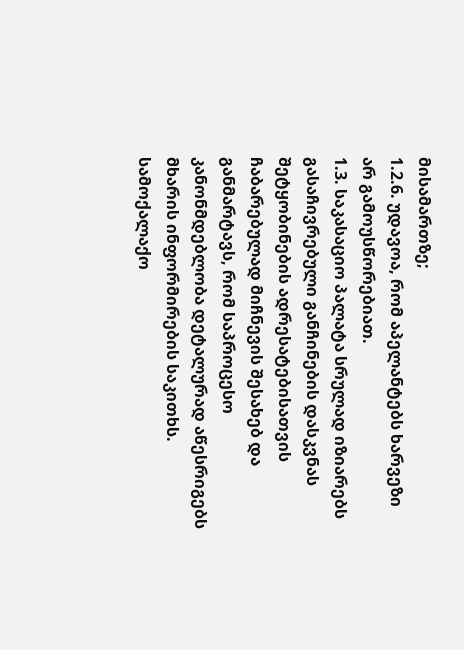მისამართზე;
1.2.6. უდავოა, რომ აპელანტებს ხარვეზი არ გამოუსწორებიათ.
1.3. საკასაციო პალატა სრულად იზიარებს გასაჩივრებული განჩინების დასკვნას შეტყობინების ადრესატებისათვის ჩაბარებულად მიჩნევის შესახებ და განმარტავს, რომ საპროცესო კანონმდებლობა დეტალურად აწესრიგებს მხარის ინფორმირების საკითხს. სამოქალაქო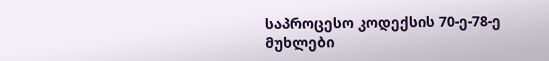საპროცესო კოდექსის 70-ე-78-ე მუხლები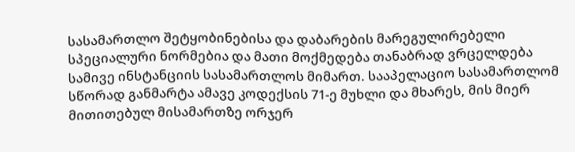სასამართლო შეტყობინებისა და დაბარების მარეგულირებელი სპეციალური ნორმებია და მათი მოქმედება თანაბრად ვრცელდება სამივე ინსტანციის სასამართლოს მიმართ. სააპელაციო სასამართლომ სწორად განმარტა ამავე კოდექსის 71-ე მუხლი და მხარეს, მის მიერ მითითებულ მისამართზე ორჯერ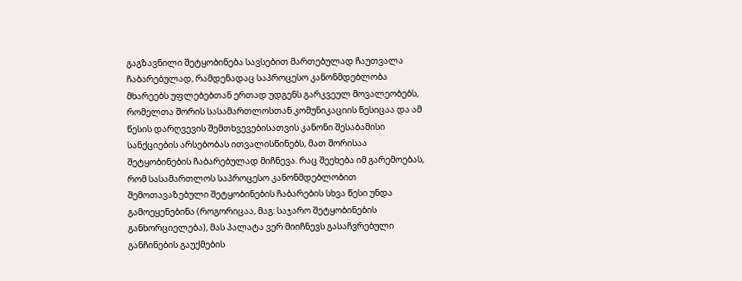გაგზავნილი შეტყობინება სავსებით მართებულად ჩაუთვალა ჩაბარებულად, რამდენადაც საპროცესო კანონმდებლობა მხარეებს უფლებებთან ერთად უდგენს გარკვეულ მოვალეობებს, რომელთა შორის სასამართლოსთან კომუნიკაციის წესიცაა და ამ წესის დარღვევის შემთხვევებისათვის კანონი შესაბამისი სანქციების არსებობას ითვალისწინებს, მათ შორისაა შეტყობინების ჩაბარებულად მიჩნევა. რაც შეეხება იმ გარემოებას, რომ სასამართლოს საპროცესო კანონმდებლობით შემოთავაზებული შეტყობინების ჩაბარების სხვა წესი უნდა გამოეყენებინა (როგორიცაა, მაგ: საჯარო შეტყობინების განხორციელება), მას პალატა ვერ მიიჩნევს გასაჩვრებული განჩინების გაუქმების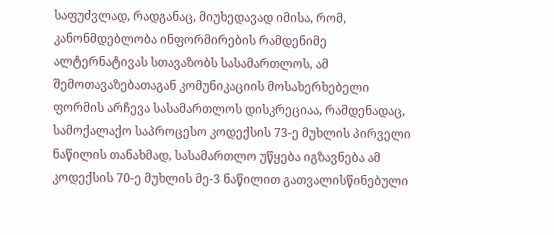საფუძვლად, რადგანაც, მიუხედავად იმისა, რომ, კანონმდებლობა ინფორმირების რამდენიმე ალტერნატივას სთავაზობს სასამართლოს, ამ შემოთავაზებათაგან კომუნიკაციის მოსახერხებელი ფორმის არჩევა სასამართლოს დისკრეციაა, რამდენადაც, სამოქალაქო საპროცესო კოდექსის 73-ე მუხლის პირველი ნაწილის თანახმად, სასამართლო უწყება იგზავნება ამ კოდექსის 70-ე მუხლის მე-3 ნაწილით გათვალისწინებული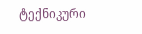ტექნიკური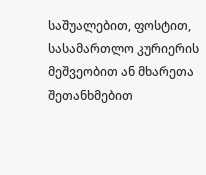საშუალებით, ფოსტით, სასამართლო კურიერის მეშვეობით ან მხარეთა შეთანხმებით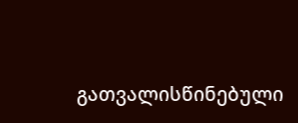გათვალისწინებული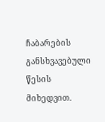ჩაბარების განსხვავებული წესის მიხედვით.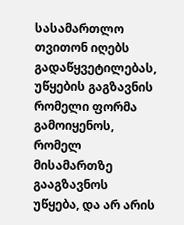სასამართლო თვითონ იღებს გადაწყვეტილებას, უწყების გაგზავნის რომელი ფორმა გამოიყენოს, რომელ მისამართზე გააგზავნოს უწყება, და არ არის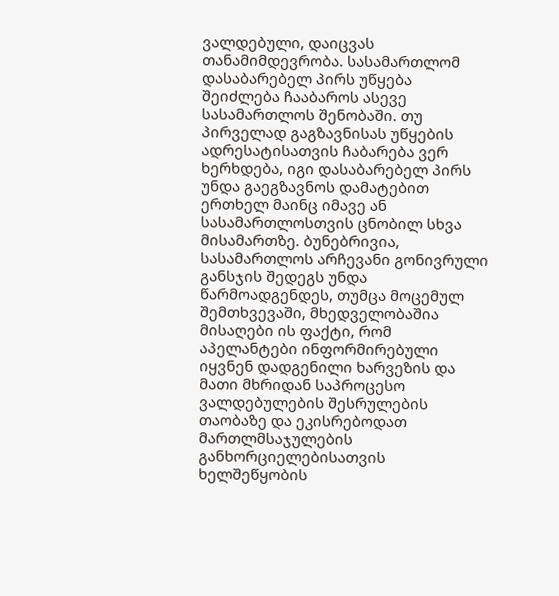ვალდებული, დაიცვას თანამიმდევრობა. სასამართლომ დასაბარებელ პირს უწყება შეიძლება ჩააბაროს ასევე სასამართლოს შენობაში. თუ პირველად გაგზავნისას უწყების ადრესატისათვის ჩაბარება ვერ ხერხდება, იგი დასაბარებელ პირს უნდა გაეგზავნოს დამატებით ერთხელ მაინც იმავე ან სასამართლოსთვის ცნობილ სხვა მისამართზე. ბუნებრივია, სასამართლოს არჩევანი გონივრული განსჯის შედეგს უნდა წარმოადგენდეს, თუმცა მოცემულ შემთხვევაში, მხედველობაშია მისაღები ის ფაქტი, რომ აპელანტები ინფორმირებული იყვნენ დადგენილი ხარვეზის და მათი მხრიდან საპროცესო ვალდებულების შესრულების თაობაზე და ეკისრებოდათ მართლმსაჯულების განხორციელებისათვის ხელშეწყობის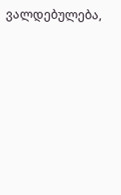ვალდებულება,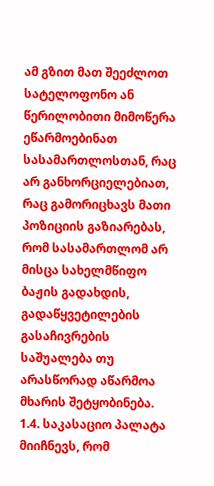ამ გზით მათ შეეძლოთ სატელოფონო ან წერილობითი მიმოწერა ეწარმოებინათ სასამართლოსთან, რაც არ განხორციელებიათ, რაც გამორიცხავს მათი პოზიციის გაზიარებას, რომ სასამართლომ არ მისცა სახელმწიფო ბაჟის გადახდის, გადაწყვეტილების გასაჩივრების საშუალება თუ არასწორად აწარმოა მხარის შეტყობინება.
1.4. საკასაციო პალატა მიიჩნევს, რომ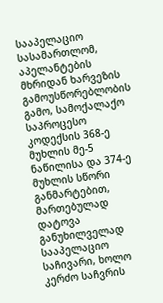სააპელაციო სასამართლომ, აპელანტების მხრიდან ხარვეზის გამოუსწორებლობის გამო, სამოქალაქო საპროცესო კოდექსის 368-ე მუხლის მე-5 ნაწილისა და 374-ე მუხლის სწორი განმარტებით, მართებულად დატოვა განუხილველად სააპელაციო საჩივარი, ხოლო კერძო საჩვრის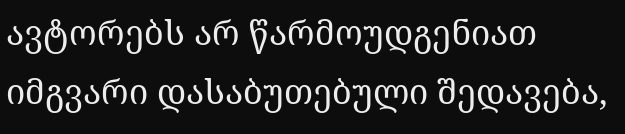ავტორებს არ წარმოუდგენიათ იმგვარი დასაბუთებული შედავება,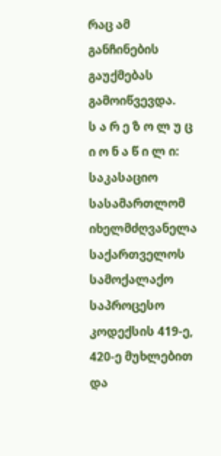რაც ამ განჩინების გაუქმებას გამოიწვევდა.
ს ა რ ე ზ ო ლ უ ც ი ო ნ ა წ ი ლ ი:
საკასაციო სასამართლომ იხელმძღვანელა საქართველოს სამოქალაქო საპროცესო კოდექსის 419-ე, 420-ე მუხლებით და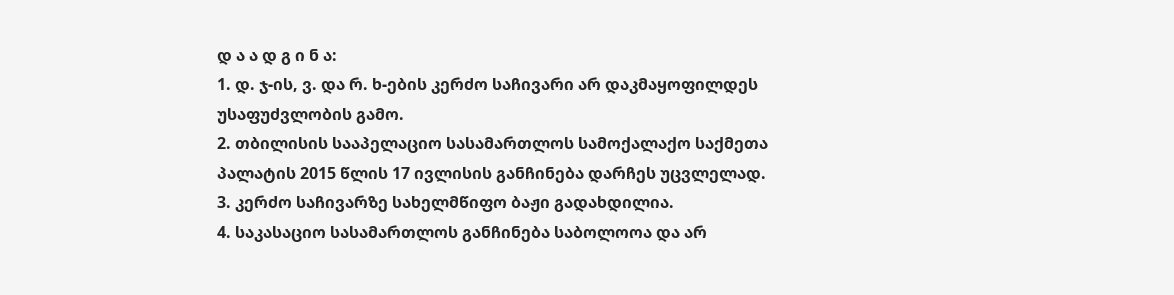დ ა ა დ გ ი ნ ა:
1. დ. ჯ-ის, ვ. და რ. ხ-ების კერძო საჩივარი არ დაკმაყოფილდეს უსაფუძვლობის გამო.
2. თბილისის სააპელაციო სასამართლოს სამოქალაქო საქმეთა პალატის 2015 წლის 17 ივლისის განჩინება დარჩეს უცვლელად.
3. კერძო საჩივარზე სახელმწიფო ბაჟი გადახდილია.
4. საკასაციო სასამართლოს განჩინება საბოლოოა და არ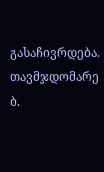გასაჩივრდება.
თავმჯდომარე ბ.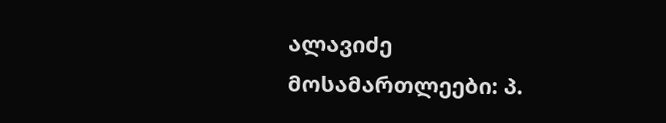ალავიძე
მოსამართლეები: პ.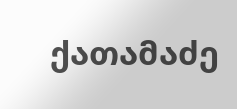ქათამაძე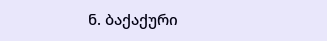ნ. ბაქაქური